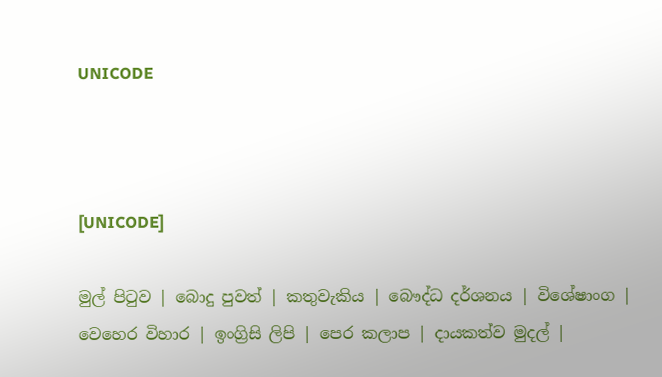UNICODE



[UNICODE]

මුල් පිටුව | බොදු පුවත් | කතුවැකිය | බෞද්ධ දර්ශනය | විශේෂාංග | වෙහෙර විහාර | ඉංග්‍රිසි ලිපි | පෙර කලාප | දායකත්ව මුදල් |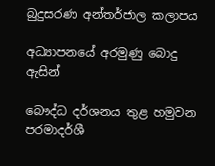බුදුසරණ අන්තර්ජාල කලාපය

අධ්‍යාපනයේ අරමුණු බොදු ඇසින්

බෞද්ධ දර්ශනය තුළ හමුවන පරමාදර්ශී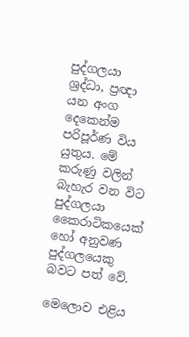පුද්ගලයා ශ්‍රද්ධා, ප්‍රඥා යන අංග දෙකෙන්ම පරිපූර්ණ විය යුතුය. මේ කරුණු වලින් බැහැර වන විට පුද්ගලයා කෛරාටිකයෙක් හෝ අනුවණ පුද්ගලයෙකු බවට පත් වේ.

මෙලොව එළිය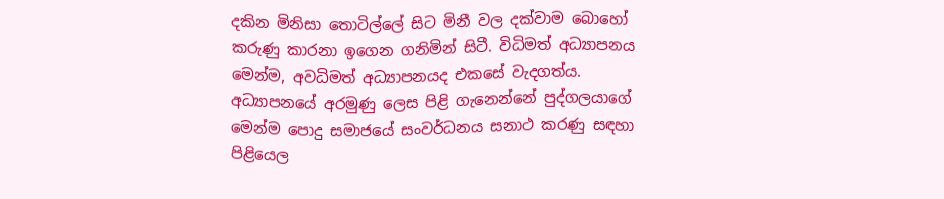දකින මිනිසා තොටිල්ලේ සිට මිනී වල දක්වාම බොහෝ කරුණු කාරනා ඉගෙන ගනිමින් සිටී. විධිමත් අධ්‍යාපනය මෙන්ම, අවධිමත් අධ්‍යාපනයද එකසේ වැදගත්ය. අධ්‍යාපනයේ අරමුණු ලෙස පිළි ගැනෙන්නේ පුද්ගලයාගේ මෙන්ම පොදු සමාජයේ සංවර්ධනය සනාථ කරණු සඳහා පිළියෙල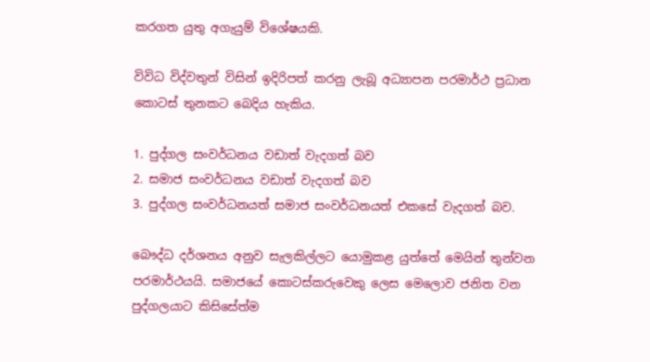කරගත යුතු අගැයුම් විශේෂයකි.

විවිධ විද්වතුන් විසින් ඉදිරිපත් කරනු ලැබූ අධ්‍යාපන පරමාර්ථ ප්‍රධාන කොටස් තුනකට බෙදිය හැකිය.

1. පුද්ගල සංවර්ධනය වඩාත් වැදගත් බව
2. සමාජ සංවර්ධනය වඩාත් වැදගත් බව
3. පුද්ගල සංවර්ධනයත් සමාජ සංවර්ධනයත් එකසේ වැදගත් බව.

බෞද්ධ දර්ශනය අනුව සැලකිල්ලට යොමුකළ යුත්තේ මෙයින් තුන්වන පරමාර්ථයයි. සමාජයේ කොටස්කරුවෙකු ලෙස මෙලොව ජනිත වන පුද්ගලයාට කිසිසේත්ම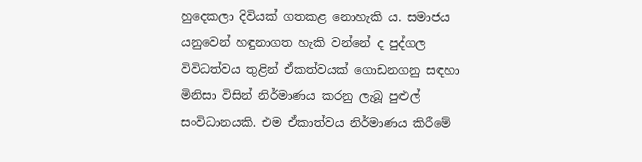හුදෙකලා දිවියක් ගතකළ නොහැකි ය. සමාජය යනුවෙන් හඳුනාගත හැකි වන්නේ ද පුද්ගල විවිධත්වය තුළින් ඒකත්වයක් ගොඩනගනු සඳහා මිනිසා විසින් නිර්මාණය කරනු ලැබූ පුළුල් සංවිධානයකි. එම ඒකාත්වය නිර්මාණය කිරීමේ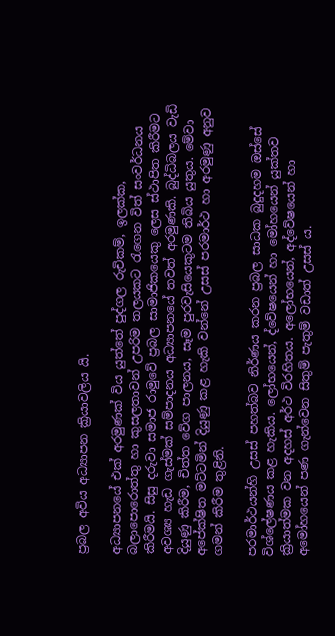ප්‍රබල අවිය අධ්‍යාපන ක්‍රියාවලිය යි.

අධ්‍යාපනයේ එක් අරමුණක් විය යුත්තේ පුද්ගල රුචිකම්, ඉලක්ක, බලාපොරොත්තු හා කුසලතාවන් උපරිම තලයකට රැගෙන විත් සංවර්ධනය කිරීමයි. සිසු දරුවා සමාජ රාමුවේ ප්‍රබල සාමාජිකයෙකු ලෙස ස්ථාපිත කිරීමට අවශ්‍ය හැඩ ගැස්මක් සම්පාදනය අධ්‍යාපනයේ තවත් අරමුණකි. බුද්ධිබලය වැඩි දියුණු කිරීම, චිත්ත වේග පාලනය, සෑම පුරවැසියෙකුටම තිබිය යුතුය. මේවා අපේක්ෂිත මට්ටමින් දියුණු කළ හැකි වන්නේ උසස් පරමාර්ථ හා අරමුණු අනුව ගමන් කිරීම තුළිනි.

පරමාර්ථයන්හි උසස් පහත්බව නිර්ණය කරන ප්‍රබල සාධක බුදුදහම ඔස්සේ විශ්ලේෂණය කළ හැකිය. ලෝභයෙන්, ද්වේෂයෙන් හා මෝහයෙන් යුක්තව ක්‍රියාත්මක වන අදහස් අර්ථ විරහිතය. අලෝභයෙන්, අද්වේෂයෙන් හා අමෝහයෙන් පණ ගැන්වෙන සිතුම් පැතුම් වඩාත් උසස් ය.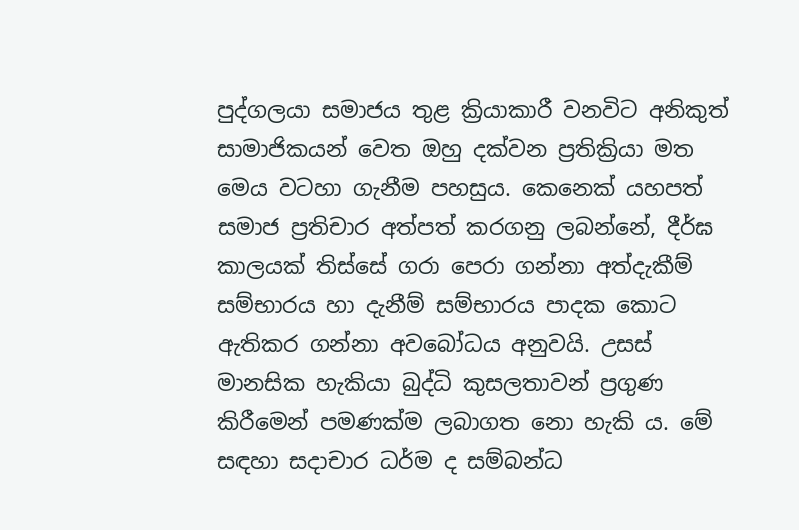පුද්ගලයා සමාජය තුළ ක්‍රියාකාරී වනවිට අනිකුත් සාමාජිකයන් වෙත ඔහු දක්වන ප්‍රතික්‍රියා මත මෙය වටහා ගැනීම පහසුය. කෙනෙක් යහපත් සමාජ ප්‍රතිචාර අත්පත් කරගනු ලබන්නේ, දීර්ඝ කාලයක් තිස්සේ ගරා පෙරා ගන්නා අත්දැකීම් සම්භාරය හා දැනීම් සම්භාරය පාදක කොට ඇතිකර ගන්නා අවබෝධය අනුවයි. උසස් මානසික හැකියා බුද්ධි කුසලතාවන් ප්‍රගුණ කිරීමෙන් පමණක්ම ලබාගත නො හැකි ය. මේ සඳහා සදාචාර ධර්ම ද සම්බන්ධ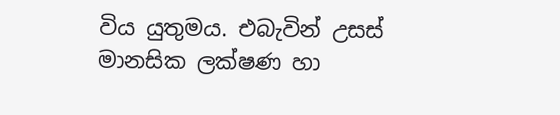විය යුතුමය. එබැවින් උසස් මානසික ලක්ෂණ හා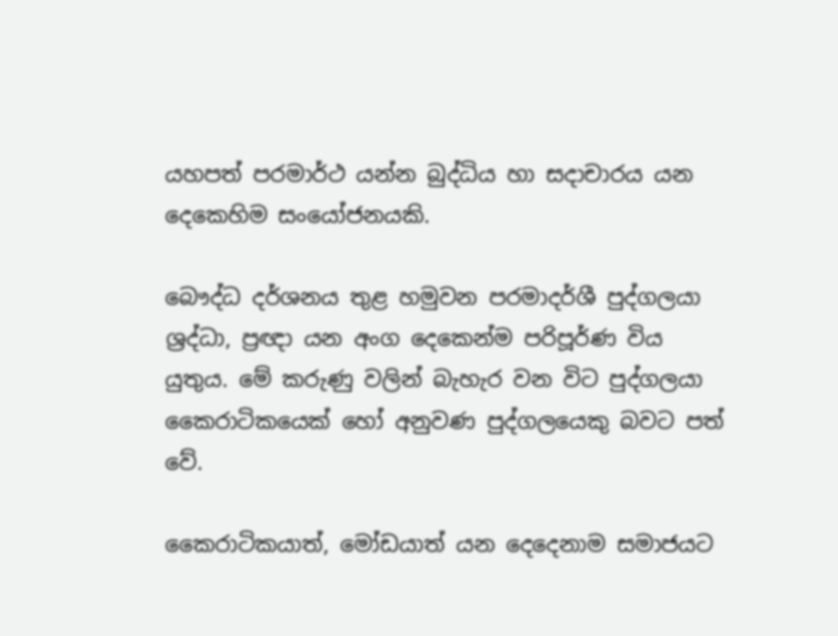යහපත් පරමාර්ථ යන්න බුද්ධිය හා සදාචාරය යන දෙකෙහිම සංයෝජනයකි.

බෞද්ධ දර්ශනය තුළ හමුවන පරමාදර්ශී පුද්ගලයා ශ්‍රද්ධා, ප්‍රඥා යන අංග දෙකෙන්ම පරිපූර්ණ විය යුතුය. මේ කරුණු වලින් බැහැර වන විට පුද්ගලයා කෛරාටිකයෙක් හෝ අනුවණ පුද්ගලයෙකු බවට පත් වේ.

කෛරාටිකයාත්, මෝඩයාත් යන දෙදෙනාම සමාජයට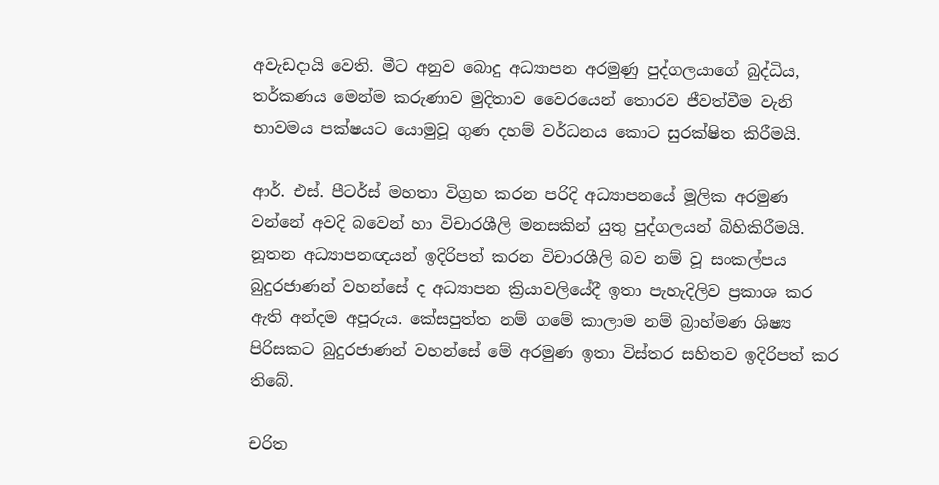අවැඩදායි වෙති. මීට අනුව බොදු අධ්‍යාපන අරමුණු පුද්ගලයාගේ බුද්ධිය, තර්කණය මෙන්ම කරුණාව මුදිතාව වෛරයෙන් තොරව ජීවත්වීම වැනි භාවමය පක්ෂයට යොමුවූ ගුණ දහම් වර්ධනය කොට සුරක්ෂිත කිරීමයි.

ආර්. එස්. පීටර්ස් මහතා විග්‍රහ කරන පරිදි අධ්‍යාපනයේ මූලික අරමුණ වන්නේ අවදි බවෙන් හා විචාරශීලි මනසකින් යුතු පුද්ගලයන් බිහිකිරීමයි. නූතන අධ්‍යාපනඥයන් ඉදිරිපත් කරන විචාරශීලි බව නම් වූ සංකල්පය බුදුරජාණන් වහන්සේ ද අධ්‍යාපන ක්‍රියාවලියේදී ඉතා පැහැදිලිව ප්‍රකාශ කර ඇති අන්දම අපූරුය. කේසපුත්ත නම් ගමේ කාලාම නම් බ්‍රාහ්මණ ශිෂ්‍ය පිරිසකට බුදුරජාණන් වහන්සේ මේ අරමුණ ඉතා විස්තර සහිතව ඉදිරිපත් කර තිබේ.

චරිත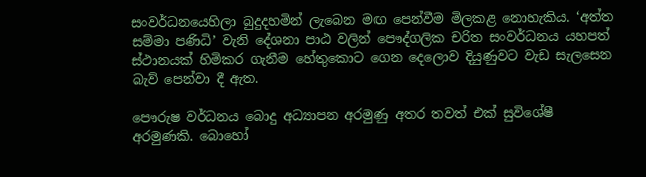සංවර්ධනයෙහිලා බුදුදහමින් ලැබෙන මඟ පෙන්වීම මිලකළ නොහැකිය. ‘අත්ත සම්මා පණිධි’ වැනි දේශනා පාඨ වලින් පෞද්ගලික චරිත සංවර්ධනය යහපත් ස්ථානයක් හිමිකර ගැනීම හේතුකොට ගෙන දෙලොව දියුණුවට වැඩ සැලසෙන බැව් පෙන්වා දී ඇත.

පෞරුෂ වර්ධනය බොදු අධ්‍යාපන අරමුණු අතර තවත් එක් සුවිශේෂී අරමුණකි. බොහෝ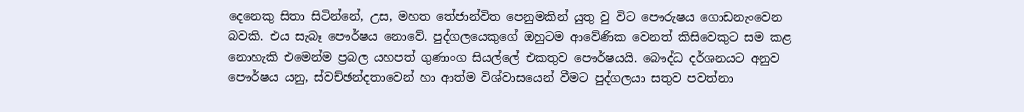දෙනෙකු සිතා සිටින්නේ, උස, මහත තේජාන්විත පෙනුමකින් යුතු වු විට පෞරුෂය ගොඩනැංවෙන බවකි. එය සැබෑ පෞර්ෂය නොවේ. පුද්ගලයෙකුගේ ඔහුටම ආවේණික වෙනත් කිසිවෙකුට සම කළ නොහැකි එමෙන්ම ප්‍රබල යහපත් ගුණාංග සියල්ලේ එකතුව පෞර්ෂයයි. බෞද්ධ දර්ශනයට අනුව පෞර්ෂය යනු, ස්වච්ඡන්දතාවෙන් හා ආත්ම විශ්වාසයෙන් වීමට පුද්ගලයා සතුව පවත්නා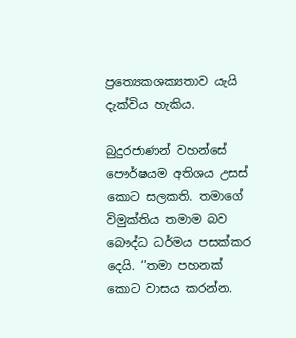ප්‍රත්‍යෙකශක්‍යතාව යැයි දැක්විය හැකිය.

බුදුරජාණන් වහන්සේ පෞර්ෂයම අතිශය උසස් කොට සලකති. තමාගේ විමුක්තිය තමාම බව බෞද්ධ ධර්මය පසක්කර දෙයි. ‘’තමා පහනක් කොට වාසය කරන්න.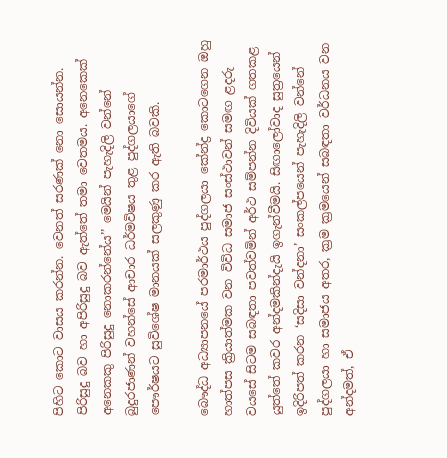පිහිට කොට වාසය කරන්න. වෙනත් සරණක් නො සොයන්න. පිරිසුදු බව හා අපිරිසුදු බව ඇත්තේ තමා වෙතමය. අනෙකෙක් අනෙකකු පිරිසුදු නොකරන්නේය’’ මෙයින් පැහැදිලි වන්නේ බුදුරජාණන් වහන්සේ ආචාර ධර්මවිෂය තුළ පුද්ගලයාගේ පෞර්ෂයට සුවිශේෂ මානයක් සලකුණු කර ඇති බවකි.

බෞද්ධ අධ්‍යාපනයේ පරමාර්ථය පුද්ගලයා කේන්ද්‍ර කොටගෙන ඔහු හාත්පස ක්‍රියාත්මක වන විවිධ සමාජ සංස්ථාවන් සමඟ ළදරු වයසේ සිටම සබඳතා පවත්වමින් අර්ථ සම්පන්න දිවියක් ගතකළ යුත්තේ කවර අන්දමකින්දැයි ඉගැන්වීමයි. සිඟාලෝවාද සුත්‍රයෙන් ඉදිරිපත් කරන ‘සදිසා වන්දනා’ සංකල්පයෙන් පැහැදිලි වන්නේ පුද්ගලයා හා සමාජය අතර, ක්‍රම ක්‍රමයෙන් සබඳතා වර්ධනය වන අන්දමත්, ඒ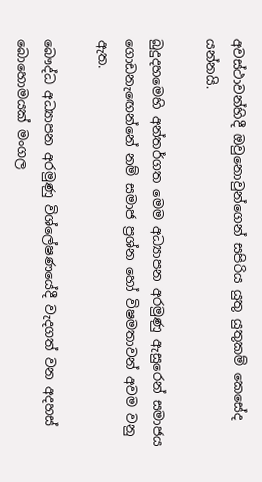අවස්ථාවන්හිදී ඔවුනොවුන්ගෙන් සපිරිය යුතු යුතුකම් කෙසේද යන්නයි.

බුදුදහමෙහි අන්තර්ගත මෙම අධ්‍යාපන අරමුණු ඇසුරෙන් සමාජය ගොඩනැඟෙන්නේ නම් සමාජ ප්‍රශ්න හෝ විෂමතාවන් අවම වනු ඇත.

බෞද්ධ අධ්‍යාපන අරමුණු විශ්ලේෂණයේදී වැදගත් වන අදහස් බොහොමයක් මංගල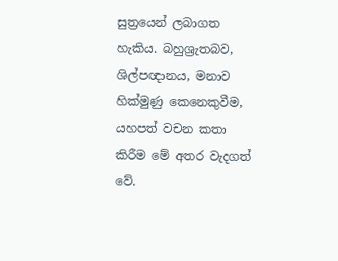සුත්‍රයෙන් ලබාගත හැකිය. බහුශ්‍රැතබව, ශිල්පඥානය, මනාව හික්මුණු කෙනෙකුවීම, යහපත් වචන කතා කිරීම මේ අතර වැදගත් වේ.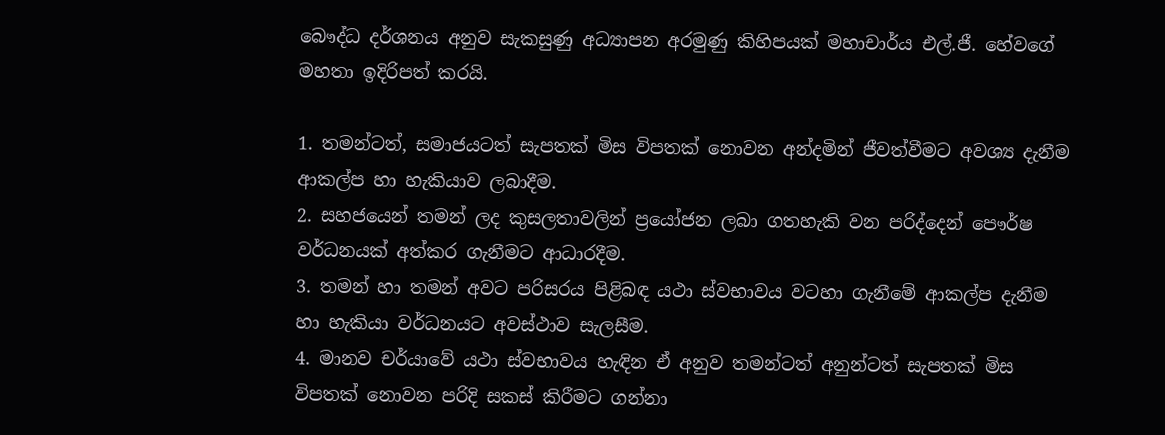බෞද්ධ දර්ශනය අනුව සැකසුණු අධ්‍යාපන අරමුණු කිහිපයක් මහාචාර්ය එල්.ජී. හේවගේ මහතා ඉදිරිපත් කරයි.

1. තමන්ටත්, සමාජයටත් සැපතක් මිස විපතක් නොවන අන්දමින් ජීවත්වීමට අවශ්‍ය දැනීම ආකල්ප හා හැකියාව ලබාදීම.
2. සහජයෙන් තමන් ලද කුසලතාවලින් ප්‍රයෝජන ලබා ගතහැකි වන පරිද්දෙන් පෞර්ෂ වර්ධනයක් අත්කර ගැනීමට ආධාරදීම.
3. තමන් හා තමන් අවට පරිසරය පිළිබඳ යථා ස්වභාවය වටහා ගැනීමේ ආකල්ප දැනීම හා හැකියා වර්ධනයට අවස්ථාව සැලසීම.
4. මානව චර්යාවේ යථා ස්වභාවය හැඳින ඒ අනුව තමන්ටත් අනුන්ටත් සැපතක් මිස විපතක් නොවන පරිදි සකස් කිරීමට ගන්නා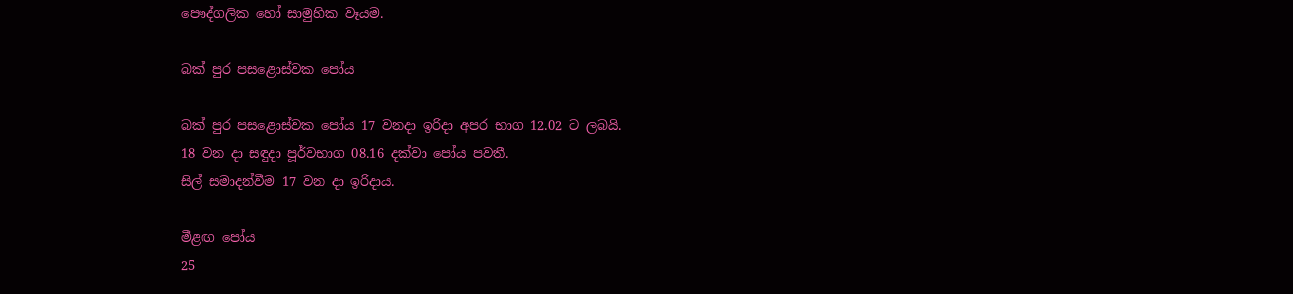පෞද්ගලික හෝ සාමුහික වෑයම.

බක් පුර පසළොස්වක පෝය

බක් පුර පසළොස්වක පෝය 17 වනදා ඉරිදා අපර භාග 12.02 ට ලබයි.
18 වන දා සඳුදා පූර්වභාග 08.16 දක්වා පෝය පවතී.
සිල් සමාදන්වීම 17 වන දා ඉරිදාය.

මීළඟ පෝය
25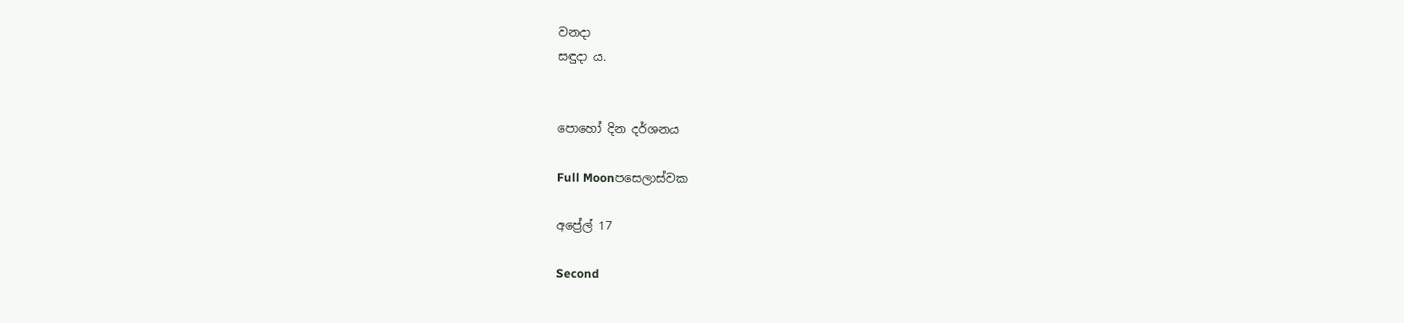වනදා
සඳුදා ය.


පොහෝ දින දර්ශනය

Full Moonපසෙලාස්වක

අප්‍රේල් 17

Second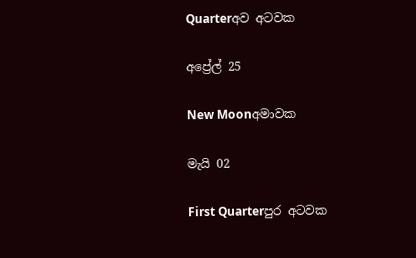Quarterඅව අටවක

අප්‍රේල් 25

New Moonඅමාවක

මැයි 02

First Quarterපුර අටවක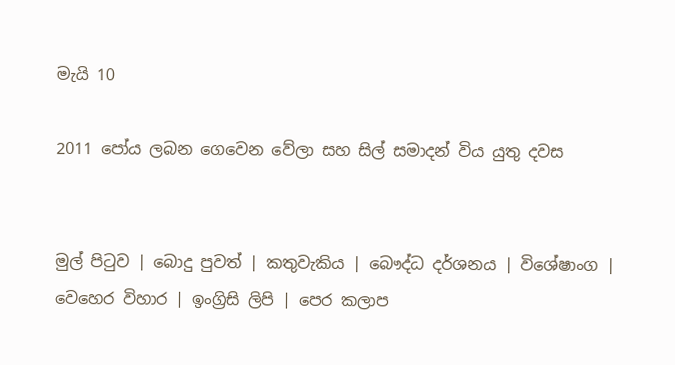මැයි 10

2011 පෝය ලබන ගෙවෙන වේලා සහ සිල් සමාදන් විය යුතු දවස


මුල් පිටුව | බොදු පුවත් | කතුවැකිය | බෞද්ධ දර්ශනය | විශේෂාංග | වෙහෙර විහාර | ඉංග්‍රිසි ලිපි | පෙර කලාප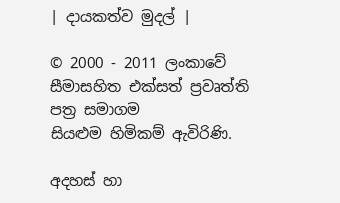| දායකත්ව මුදල් |

© 2000 - 2011 ලංකාවේ සීමාසහිත එක්සත් ප්‍රවෘත්ති පත්‍ර සමාගම
සියළුම හිමිකම් ඇවිරිණි.

අදහස් හා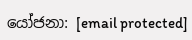යෝජනා: [email protected]